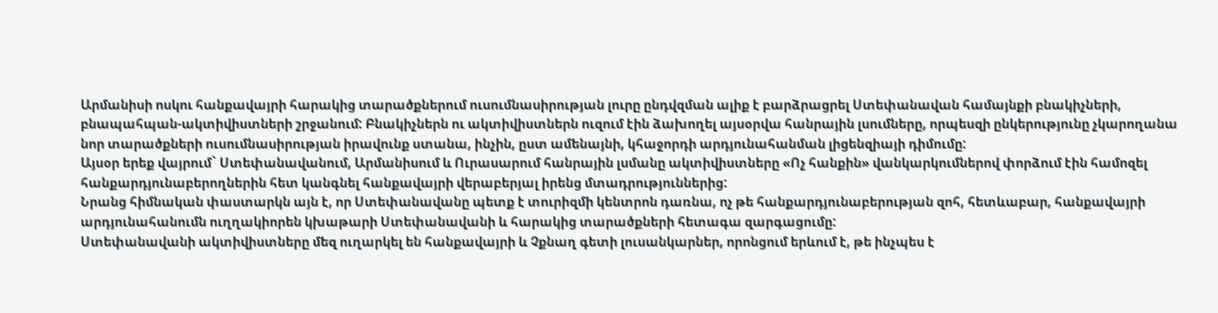Արմանիսի ոսկու հանքավայրի հարակից տարածքներում ուսումնասիրության լուրը ընդվզման ալիք է բարձրացրել Ստեփանավան համայնքի բնակիչների, բնապահպան-ակտիվիստների շրջանում: Բնակիչներն ու ակտիվիստներն ուզում էին ձախողել այսօրվա հանրային լսումները, որպեսզի ընկերությունը չկարողանա նոր տարածքների ուսումնասիրության իրավունք ստանա, ինչին, ըստ ամենայնի, կհաջորդի արդյունահանման լիցենզիայի դիմումը:
Այսօր երեք վայրում` Ստեփանավանում, Արմանիսում և Ուրասարում հանրային լսմանը ակտիվիստները «Ոչ հանքին» վանկարկումներով փորձում էին համոզել հանքարդյունաբերողներին հետ կանգնել հանքավայրի վերաբերյալ իրենց մտադրություններից:
Նրանց հիմնական փաստարկն այն է, որ Ստեփանավանը պետք է տուրիզմի կենտրոն դառնա, ոչ թե հանքարդյունաբերության զոհ, հետևաբար, հանքավայրի արդյունահանումն ուղղակիորեն կխաթարի Ստեփանավանի և հարակից տարածքների հետագա զարգացումը:
Ստեփանավանի ակտիվիստները մեզ ուղարկել են հանքավայրի և Չքնաղ գետի լուսանկարներ, որոնցում երևում է, թե ինչպես է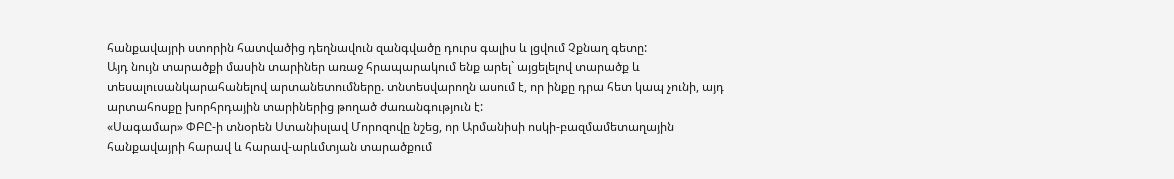հանքավայրի ստորին հատվածից դեղնավուն զանգվածը դուրս գալիս և լցվում Չքնաղ գետը:
Այդ նույն տարածքի մասին տարիներ առաջ հրապարակում ենք արել` այցելելով տարածք և տեսալուսանկարահանելով արտանետումները. տնտեսվարողն ասում է, որ ինքը դրա հետ կապ չունի, այդ արտահոսքը խորհրդային տարիներից թողած ժառանգություն է:
«Սագամար» ՓԲԸ-ի տնօրեն Ստանիսլավ Մորոզովը նշեց, որ Արմանիսի ոսկի-բազմամետաղային հանքավայրի հարավ և հարավ-արևմտյան տարածքում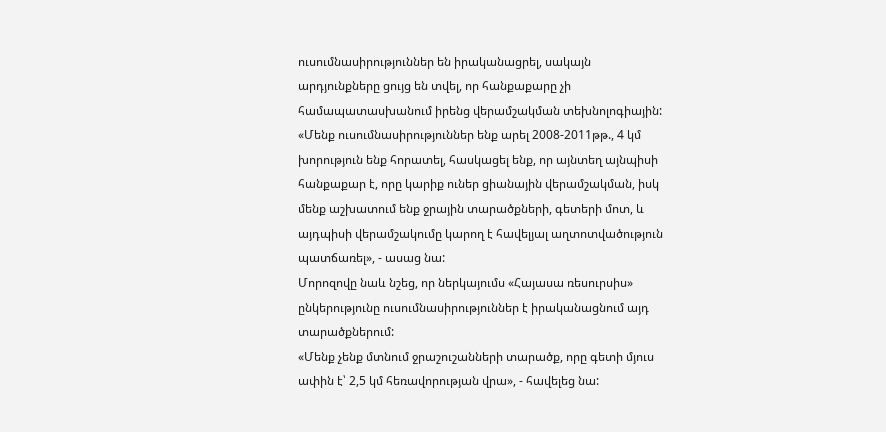ուսումնասիրություններ են իրականացրել, սակայն արդյունքները ցույց են տվել, որ հանքաքարը չի համապատասխանում իրենց վերամշակման տեխնոլոգիային:
«Մենք ուսումնասիրություններ ենք արել 2008-2011թթ., 4 կմ խորություն ենք հորատել, հասկացել ենք, որ այնտեղ այնպիսի հանքաքար է, որը կարիք ուներ ցիանային վերամշակման, իսկ մենք աշխատում ենք ջրային տարածքների, գետերի մոտ, և այդպիսի վերամշակումը կարող է հավելյալ աղտոտվածություն պատճառել», - ասաց նա:
Մորոզովը նաև նշեց, որ ներկայումս «Հայասա ռեսուրսիս» ընկերությունը ուսումնասիրություններ է իրականացնում այդ տարածքներում:
«Մենք չենք մտնում ջրաշուշանների տարածք, որը գետի մյուս ափին է՝ 2,5 կմ հեռավորության վրա», - հավելեց նա: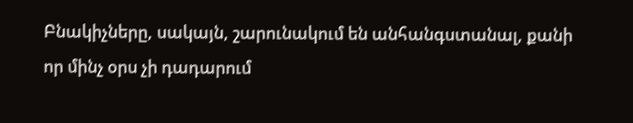Բնակիչները, սակայն, շարունակում են անհանգստանալ, քանի որ մինչ օրս չի դադարում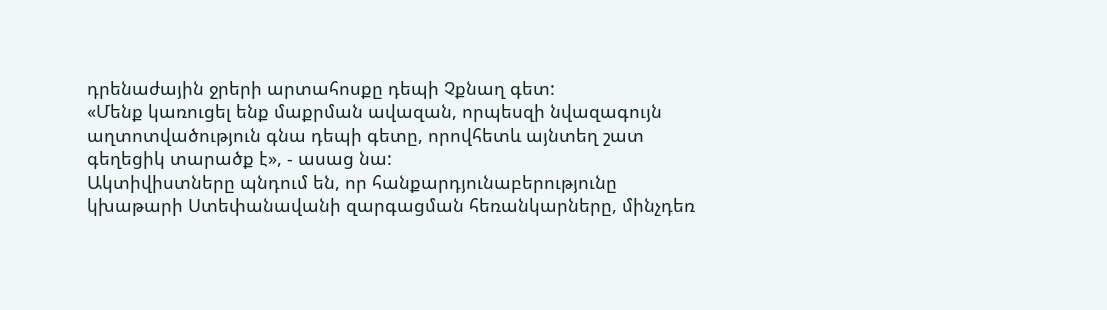դրենաժային ջրերի արտահոսքը դեպի Չքնաղ գետ:
«Մենք կառուցել ենք մաքրման ավազան, որպեսզի նվազագույն աղտոտվածություն գնա դեպի գետը, որովհետև այնտեղ շատ գեղեցիկ տարածք է», - ասաց նա:
Ակտիվիստները պնդում են, որ հանքարդյունաբերությունը կխաթարի Ստեփանավանի զարգացման հեռանկարները, մինչդեռ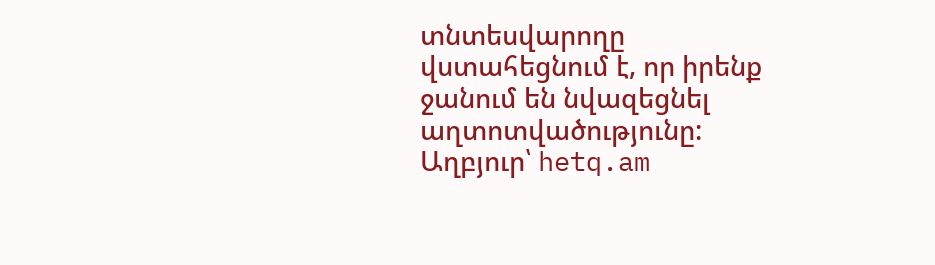տնտեսվարողը վստահեցնում է, որ իրենք ջանում են նվազեցնել աղտոտվածությունը:
Աղբյուր՝ hetq.am